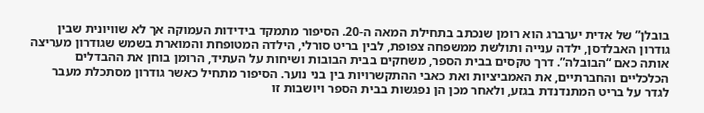בובלן” של אדית יערברג הוא רומן שנכתב בתחילת המאה ה-20. הסיפור מתמקד בידידות העמוקה אך לא שוויונית שבין גודרון האבלדסן, ילדה ענייה ותולשת ממשפחה צפופת, לבין בריט סורלי, הילדה המטופחת והמוארת בשמש שגודרון מעריצה אותה כאם “הבובלה”. דרך טקסים בבית הספר, משחקים בבית הבובות ושיחות על העתיד, הרומן בוחן את ההבדלים הכלכליים והחברתיים, את האמביציות ואת כאבי ההתקשרויות בין בני נוער. הסיפור מתחיל כאשר גודרון מסתכלת מעבר לגדר על בריט המתנדנדת בגזע, ולאחר מכן הן נפגשות בבית הספר ויושבות זו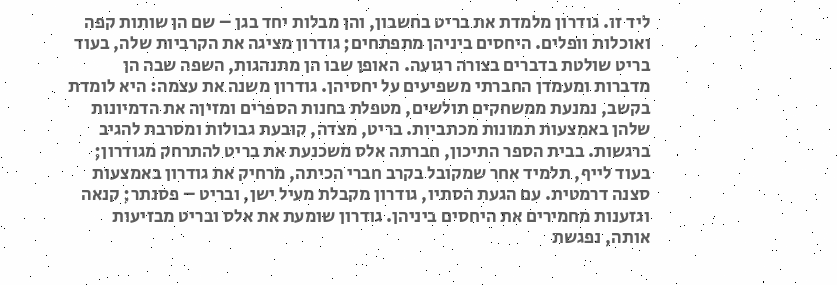ליד זו. גודרון מלמדת את בריט בחשבון, והן מבלות יחד בגן – שם הן שותות קפה ואוכלות וופלים. היחסים ביניהן מתפתחים; גודרון מציגה את הקרביות שלה, בעוד בריט שולטת בדברים בצורה רגועה. האופן שבו הן מתנהגות, השפה שבה הן מדברות ומעמדן החברתי משפיעים על יחסיהן. גודרון משנה את עצמה: היא לומדת בקשב, נמנעת ממשחקים תולשים, מטפלת בחנות הספרים ומזיןה את הדמיונות שלהן באמצעות תמונות מכתביות. בריט, מצדה, קובעת גבולות ומסרבת להגיב ברגשות. בבית הספר התיכון, חברתה אלס משכנעת את בריט להתרחק מגודרון; בעוד לייף, תלמיד אחר שמקובל בקרב חברי הכיתה, מרחיק את גודרון באמצעות סצנה דרמטית. עם הגעת הסתיו, גודרון מקבלת מעיל ישן, ובריט – פסנתר; קנאה וגזענות מחמירים את היחסים ביניהן. גודרון שומעת את אלס ובריט מבזיעות אותה, נפגשת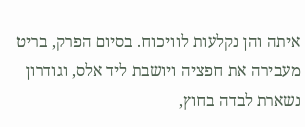איתה והן נקלעות לוויכוח. בסיום הפרק, בריט מעבירה את חפציה ויושבת ליד אלס, וגודרון נשארת לבדה בחוץ,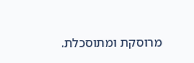מרוסקת ומתוסכלת.